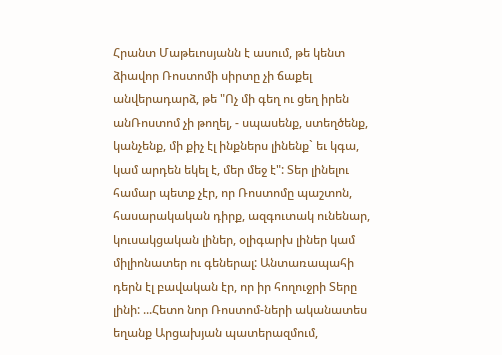Հրանտ Մաթեւոսյանն է ասում, թե կենտ ձիավոր Ռոստոմի սիրտը չի ճաքել անվերադարձ, թե "Ոչ մի գեղ ու ցեղ իրեն անՌոստոմ չի թողել, - սպասենք, ստեղծենք, կանչենք, մի քիչ էլ ինքներս լինենք` եւ կգա, կամ արդեն եկել է, մեր մեջ է": Տեր լինելու համար պետք չէր, որ Ռոստոմը պաշտոն, հասարակական դիրք, ազգուտակ ունենար, կուսակցական լիներ, օլիգարխ լիներ կամ միլիոնատեր ու գեներալ: Անտառապահի դերն էլ բավական էր, որ իր հողուջրի Տերը լինի: ...Հետո նոր Ռոստոմ-ների ականատես եղանք Արցախյան պատերազմում,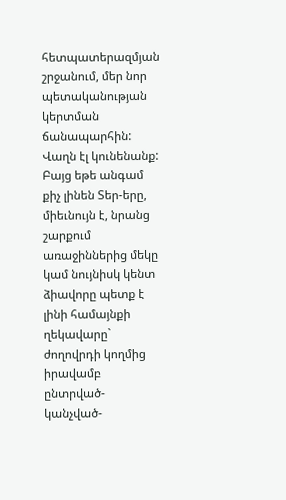հետպատերազմյան շրջանում, մեր նոր պետականության կերտման ճանապարհին: Վաղն էլ կունենանք: Բայց եթե անգամ քիչ լինեն Տեր-երը, միեւնույն է, նրանց շարքում առաջիններից մեկը կամ նույնիսկ կենտ ձիավորը պետք է լինի համայնքի ղեկավարը` ժողովրդի կողմից իրավամբ ընտրված-կանչված-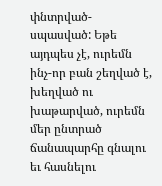փնտրված-սպասված: Եթե այդպես չէ, ուրեմն ինչ-որ բան շեղված է, խեղված ու խաթարված, ուրեմն մեր ընտրած ճանապարհը գնալու եւ հասնելու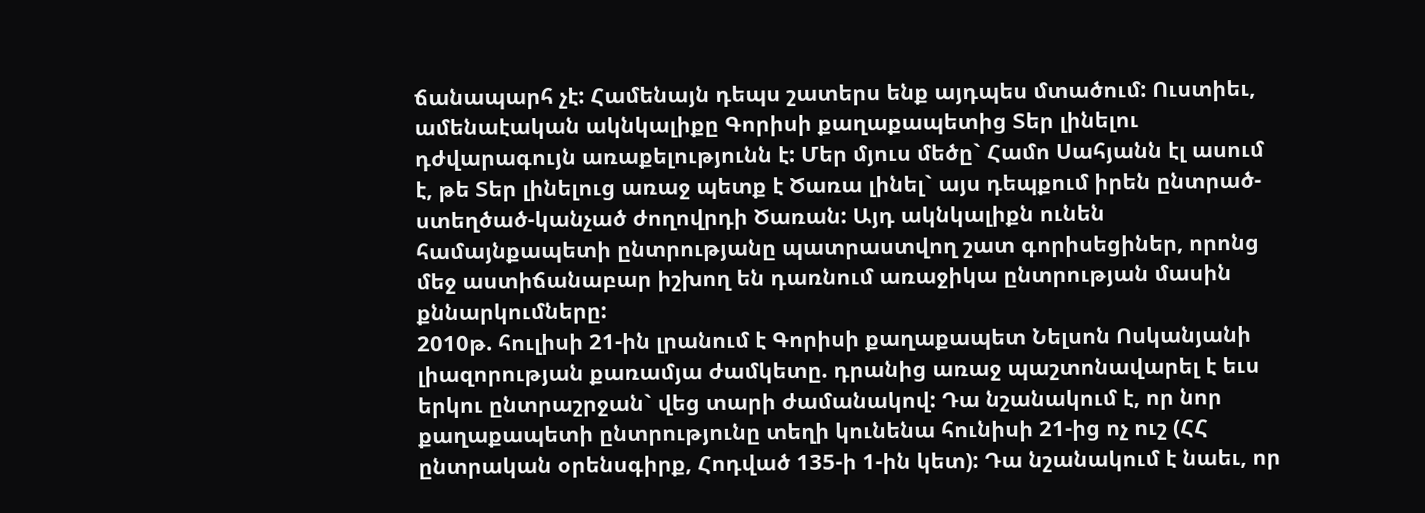ճանապարհ չէ: Համենայն դեպս շատերս ենք այդպես մտածում: Ուստիեւ, ամենաէական ակնկալիքը Գորիսի քաղաքապետից Տեր լինելու դժվարագույն առաքելությունն է: Մեր մյուս մեծը` Համո Սահյանն էլ ասում է, թե Տեր լինելուց առաջ պետք է Ծառա լինել` այս դեպքում իրեն ընտրած-ստեղծած-կանչած ժողովրդի Ծառան: Այդ ակնկալիքն ունեն համայնքապետի ընտրությանը պատրաստվող շատ գորիսեցիներ, որոնց մեջ աստիճանաբար իշխող են դառնում առաջիկա ընտրության մասին քննարկումները:
2010թ. հուլիսի 21-ին լրանում է Գորիսի քաղաքապետ Նելսոն Ոսկանյանի լիազորության քառամյա ժամկետը. դրանից առաջ պաշտոնավարել է եւս երկու ընտրաշրջան` վեց տարի ժամանակով: Դա նշանակում է, որ նոր քաղաքապետի ընտրությունը տեղի կունենա հունիսի 21-ից ոչ ուշ (ՀՀ ընտրական օրենսգիրք, Հոդված 135-ի 1-ին կետ): Դա նշանակում է նաեւ, որ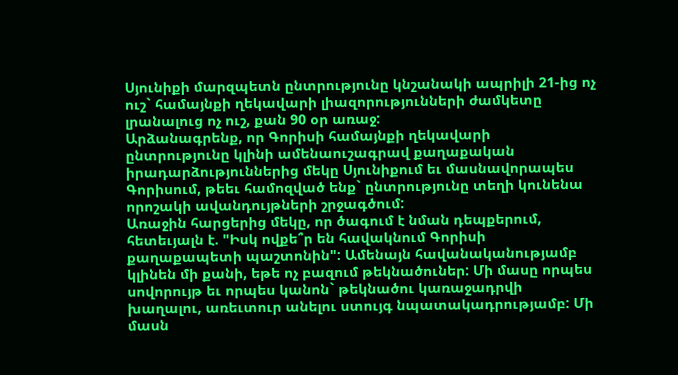Սյունիքի մարզպետն ընտրությունը կնշանակի ապրիլի 21-ից ոչ ուշ` համայնքի ղեկավարի լիազորությունների ժամկետը լրանալուց ոչ ուշ, քան 90 օր առաջ:
Արձանագրենք, որ Գորիսի համայնքի ղեկավարի ընտրությունը կլինի ամենաուշագրավ քաղաքական իրադարձություններից մեկը Սյունիքում եւ մասնավորապես Գորիսում, թեեւ համոզված ենք` ընտրությունը տեղի կունենա որոշակի ավանդույթների շրջագծում:
Առաջին հարցերից մեկը, որ ծագում է նման դեպքերում, հետեւյալն է. "Իսկ ովքե՞ր են հավակնում Գորիսի քաղաքապետի պաշտոնին": Ամենայն հավանականությամբ կլինեն մի քանի, եթե ոչ բազում թեկնածուներ: Մի մասը որպես սովորույթ եւ որպես կանոն` թեկնածու կառաջադրվի խաղալու, առեւտուր անելու ստույգ նպատակադրությամբ: Մի մասն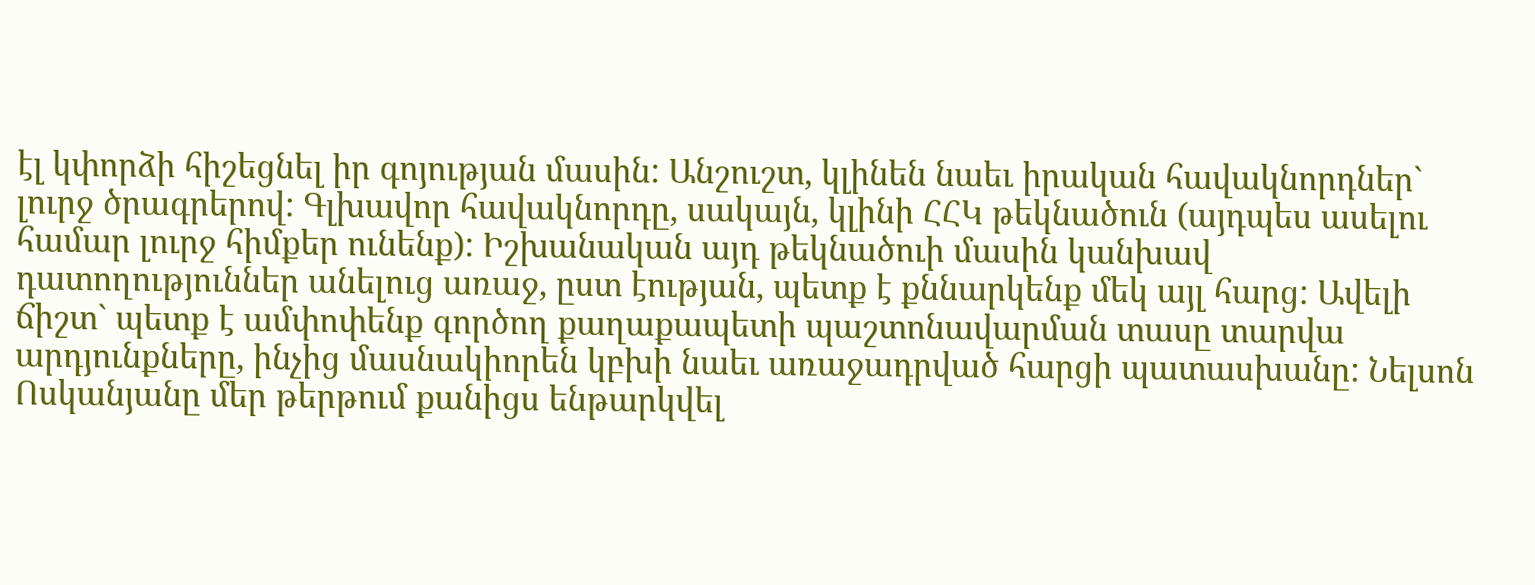էլ կփորձի հիշեցնել իր գոյության մասին: Անշուշտ, կլինեն նաեւ իրական հավակնորդներ` լուրջ ծրագրերով: Գլխավոր հավակնորդը, սակայն, կլինի ՀՀԿ թեկնածուն (այդպես ասելու համար լուրջ հիմքեր ունենք): Իշխանական այդ թեկնածուի մասին կանխավ դատողություններ անելուց առաջ, ըստ էության, պետք է քննարկենք մեկ այլ հարց: Ավելի ճիշտ` պետք է ամփոփենք գործող քաղաքապետի պաշտոնավարման տասը տարվա արդյունքները, ինչից մասնակիորեն կբխի նաեւ առաջադրված հարցի պատասխանը: Նելսոն Ոսկանյանը մեր թերթում քանիցս ենթարկվել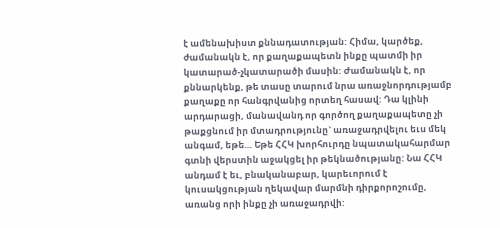է ամենախիստ քննադատության: Հիմա, կարծեք, ժամանակն է, որ քաղաքապետն ինքը պատմի իր կատարած-չկատարածի մասին: Ժամանակն է, որ քննարկենք, թե տասը տարում նրա առաջնորդությամբ քաղաքը որ հանգրվանից որտեղ հասավ: Դա կլինի արդարացի, մանավանդ որ գործող քաղաքապետը չի թաքցնում իր մտադրությունը` առաջադրվելու եւս մեկ անգամ, եթե… Եթե ՀՀԿ խորհուրդը նպատակահարմար գտնի վերստին աջակցել իր թեկնածությանը: Նա ՀՀԿ անդամ է եւ, բնականաբար, կարեւորում է կուսակցության ղեկավար մարմնի դիրքորոշումը, առանց որի ինքը չի առաջադրվի: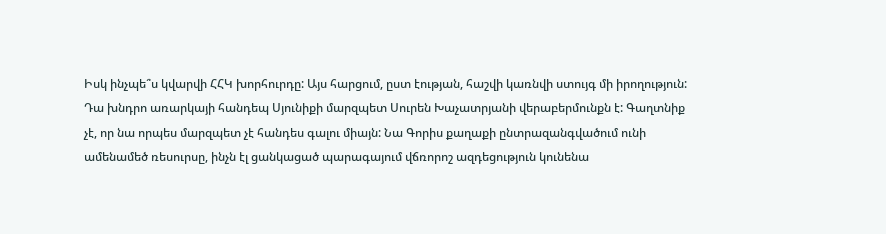Իսկ ինչպե՞ս կվարվի ՀՀԿ խորհուրդը: Այս հարցում, ըստ էության, հաշվի կառնվի ստույգ մի իրողություն: Դա խնդրո առարկայի հանդեպ Սյունիքի մարզպետ Սուրեն Խաչատրյանի վերաբերմունքն է: Գաղտնիք չէ, որ նա որպես մարզպետ չէ հանդես գալու միայն: Նա Գորիս քաղաքի ընտրազանգվածում ունի ամենամեծ ռեսուրսը, ինչն էլ ցանկացած պարագայում վճռորոշ ազդեցություն կունենա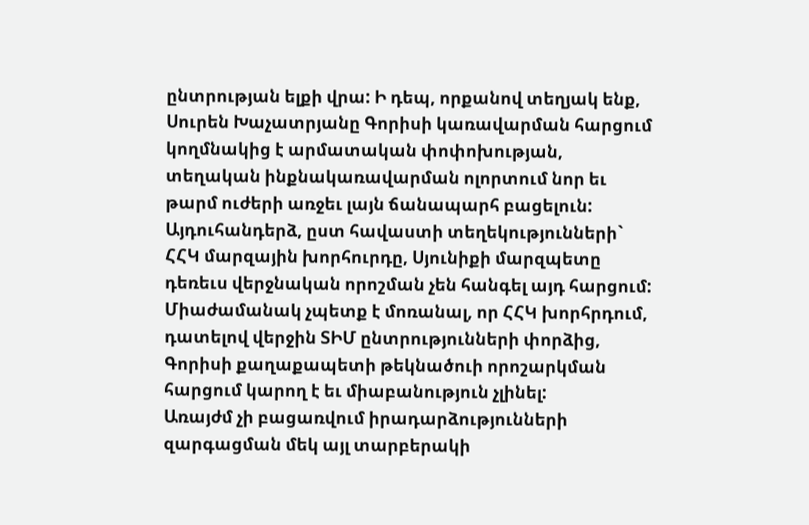ընտրության ելքի վրա: Ի դեպ, որքանով տեղյակ ենք, Սուրեն Խաչատրյանը Գորիսի կառավարման հարցում կողմնակից է արմատական փոփոխության, տեղական ինքնակառավարման ոլորտում նոր եւ թարմ ուժերի առջեւ լայն ճանապարհ բացելուն: Այդուհանդերձ, ըստ հավաստի տեղեկությունների` ՀՀԿ մարզային խորհուրդը, Սյունիքի մարզպետը դեռեւս վերջնական որոշման չեն հանգել այդ հարցում: Միաժամանակ չպետք է մոռանալ, որ ՀՀԿ խորհրդում, դատելով վերջին ՏԻՄ ընտրությունների փորձից, Գորիսի քաղաքապետի թեկնածուի որոշարկման հարցում կարող է եւ միաբանություն չլինել:
Առայժմ չի բացառվում իրադարձությունների զարգացման մեկ այլ տարբերակի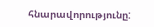հնարավորությունը: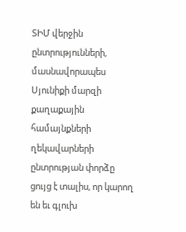ՏԻՄ վերջին ընտրությունների, մասնավորապես Սյունիքի մարզի քաղաքային համայնքների ղեկավարների ընտրության փորձը ցույց է տալիս, որ կարող են եւ գլուխ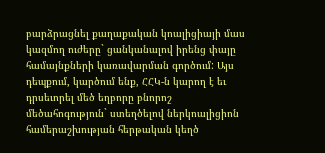բարձրացնել քաղաքական կոալիցիայի մաս կազմող ուժերը` ցանկանալով իրենց փայը համայնքների կառավարման գործում: Այս դեպքում, կարծում ենք, ՀՀԿ-ն կարող է եւ դրսեւորել մեծ եղբորը բնորոշ մեծահոգություն` ստեղծելով ներկոալիցիոն համերաշխության հերթական կեղծ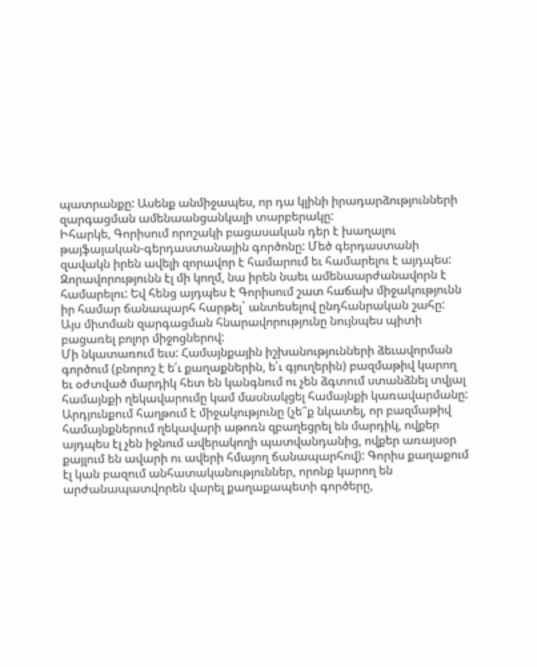պատրանքը: Ասենք անմիջապես, որ դա կլինի իրադարձությունների զարգացման ամենաանցանկալի տարբերակը:
Իհարկե, Գորիսում որոշակի բացասական դեր է խաղալու թայֆայական-գերդաստանային գործոնը: Մեծ գերդաստանի զավակն իրեն ավելի զորավոր է համարում եւ համարելու է այդպես: Զորավորությունն էլ մի կողմ, նա իրեն նաեւ ամենաարժանավորն է համարելու: Եվ հենց այդպես է Գորիսում շատ հաճախ միջակությունն իր համար ճանապարհ հարթել` անտեսելով ընդհանրական շահը: Այս միտման զարգացման հնարավորությունը նույնպես պիտի բացառել բոլոր միջոցներով:
Մի նկատառում եւս: Համայնքային իշխանությունների ձեւավորման գործում (բնորոշ է ե՛ւ քաղաքներին, ե՛ւ գյուղերին) բազմաթիվ կարող եւ օժտված մարդիկ հետ են կանգնում ու չեն ձգտում ստանձնել տվյալ համայնքի ղեկավարումը կամ մասնակցել համայնքի կառավարմանը: Արդյունքում հաղթում է միջակությունը (չե՞ք նկատել, որ բազմաթիվ համայնքներում ղեկավարի աթոռն զբաղեցրել են մարդիկ, ովքեր այդպես էլ չեն իջնում ավերակողի պատվանդանից, ովքեր առայսօր քայլում են ավարի ու ավերի հմայող ճանապարհով): Գորիս քաղաքում էլ կան բազում անհատականություններ, որոնք կարող են արժանապատվորեն վարել քաղաքապետի գործերը,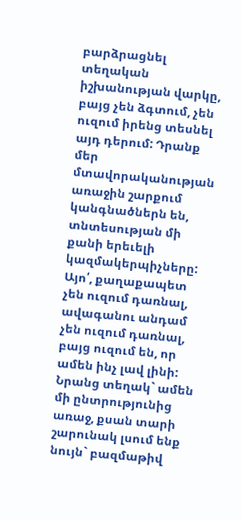բարձրացնել տեղական իշխանության վարկը, բայց չեն ձգտում, չեն ուզում իրենց տեսնել այդ դերում: Դրանք մեր մտավորականության առաջին շարքում կանգնածներն են, տնտեսության մի քանի երեւելի կազմակերպիչները: Այո՛, քաղաքապետ չեն ուզում դառնալ, ավագանու անդամ չեն ուզում դառնալ, բայց ուզում են, որ ամեն ինչ լավ լինի: Նրանց տեղակ` ամեն մի ընտրությունից առաջ, քսան տարի շարունակ լսում ենք նույն` բազմաթիվ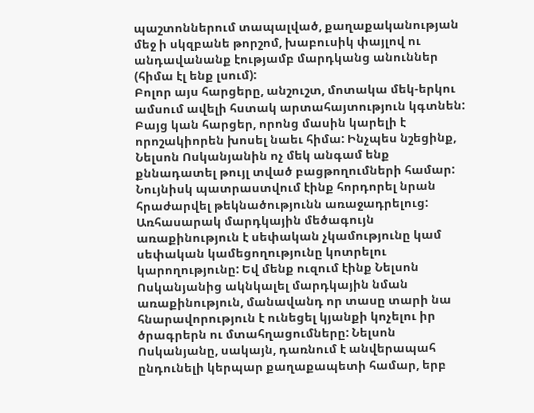պաշտոններում տապալված, քաղաքականության մեջ ի սկզբանե թորշոմ, խաբուսիկ փայլով ու անդավանանք էությամբ մարդկանց անուններ (հիմա էլ ենք լսում):
Բոլոր այս հարցերը, անշուշտ, մոտակա մեկ-երկու ամսում ավելի հստակ արտահայտություն կգտնեն: Բայց կան հարցեր, որոնց մասին կարելի է որոշակիորեն խոսել նաեւ հիմա: Ինչպես նշեցինք, Նելսոն Ոսկանյանին ոչ մեկ անգամ ենք քննադատել թույլ տված բացթողումների համար: Նույնիսկ պատրաստվում էինք հորդորել նրան հրաժարվել թեկնածությունն առաջադրելուց: Առհասարակ մարդկային մեծագույն առաքինություն է սեփական չկամությունը կամ սեփական կամեցողությունը կոտրելու կարողությունը: Եվ մենք ուզում էինք Նելսոն Ոսկանյանից ակնկալել մարդկային նման առաքինություն, մանավանդ որ տասը տարի նա հնարավորություն է ունեցել կյանքի կոչելու իր ծրագրերն ու մտահղացումները: Նելսոն Ոսկանյանը, սակայն, դառնում է անվերապահ ընդունելի կերպար քաղաքապետի համար, երբ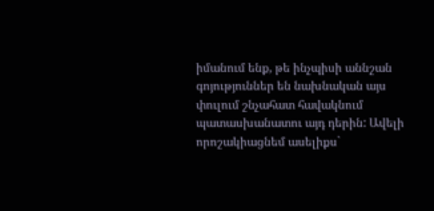իմանում ենք, թե ինչպիսի աննշան գոյություններ են նախնական այս փուլում շնչահատ հավակնում պատասխանատու այդ դերին: Ավելի որոշակիացնեմ ասելիքս`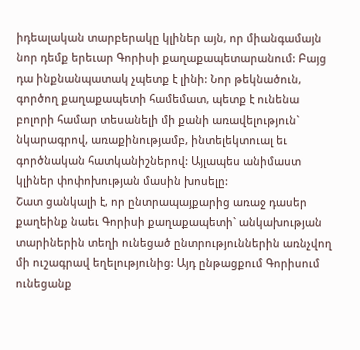իդեալական տարբերակը կլիներ այն, որ միանգամայն նոր դեմք երեւար Գորիսի քաղաքապետարանում: Բայց դա ինքնանպատակ չպետք է լինի: Նոր թեկնածուն, գործող քաղաքապետի համեմատ, պետք է ունենա բոլորի համար տեսանելի մի քանի առավելություն` նկարագրով, առաքինությամբ, ինտելեկտուալ եւ գործնական հատկանիշներով: Այլապես անիմաստ կլիներ փոփոխության մասին խոսելը:
Շատ ցանկալի է, որ ընտրապայքարից առաջ դասեր քաղեինք նաեւ Գորիսի քաղաքապետի` անկախության տարիներին տեղի ունեցած ընտրություններին առնչվող մի ուշագրավ եղելությունից: Այդ ընթացքում Գորիսում ունեցանք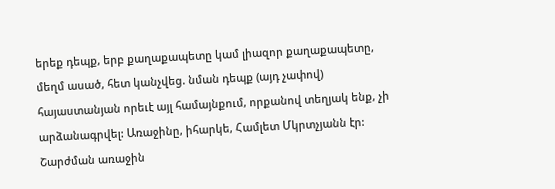երեք դեպք, երբ քաղաքապետը կամ լիազոր քաղաքապետը, մեղմ ասած, հետ կանչվեց. նման դեպք (այդ չափով) հայաստանյան որեւէ այլ համայնքում, որքանով տեղյակ ենք, չի արձանագրվել: Առաջինը, իհարկե, Համլետ Մկրտչյանն էր: Շարժման առաջին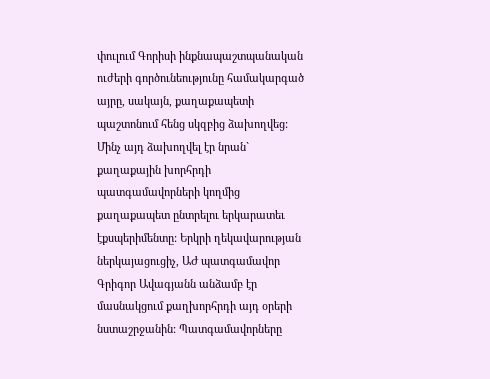փուլում Գորիսի ինքնապաշտպանական ուժերի գործունեությունը համակարգած այրը, սակայն, քաղաքապետի պաշտոնում հենց սկզբից ձախողվեց: Մինչ այդ ձախողվել էր նրան` քաղաքային խորհրդի պատգամավորների կողմից քաղաքապետ ընտրելու երկարատեւ էքսպերիմենտը: Երկրի ղեկավարության ներկայացուցիչ, ԱԺ պատգամավոր Գրիգոր Ավագյանն անձամբ էր մասնակցում քաղխորհրդի այդ օրերի նստաշրջանին: Պատգամավորները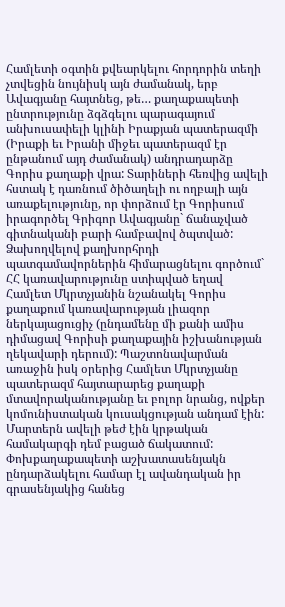Համլետի օգտին քվեարկելու հորդորին տեղի չտվեցին նույնիսկ այն ժամանակ, երբ Ավագյանը հայտնեց, թե… քաղաքապետի ընտրությունը ձգձգելու պարագայում անխուսափելի կլինի Իրաքյան պատերազմի (Իրաքի եւ Իրանի միջեւ պատերազմ էր ընթանում այդ ժամանակ) անդրադարձը Գորիս քաղաքի վրա: Տարիների հեռվից ավելի հստակ է դառնում ծիծաղելի ու ողբալի այն առաքելությունը, որ փորձում էր Գորիսում իրագործել Գրիգոր Ավագյանը` ճանաչված գիտնականի բարի համբավով ծպտված: Ձախողվելով քաղխորհրդի պատգամավորներին հիմարացնելու գործում` ՀՀ կառավարությունը ստիպված եղավ Համլետ Մկրտչյանին նշանակել Գորիս քաղաքում կառավարության լիազոր ներկայացուցիչ (ընդամենը մի քանի ամիս դիմացավ Գորիսի քաղաքային իշխանության ղեկավարի դերում): Պաշտոնավարման առաջին իսկ օրերից Համլետ Մկրտչյանը պատերազմ հայտարարեց քաղաքի մտավորականությանը եւ բոլոր նրանց, ովքեր կոմունիստական կուսակցության անդամ էին: Մարտերն ավելի թեժ էին կրթական համակարգի դեմ բացած ճակատում: Փոխքաղաքապետի աշխատասենյակն ընդարձակելու համար էլ ավանդական իր գրասենյակից հանեց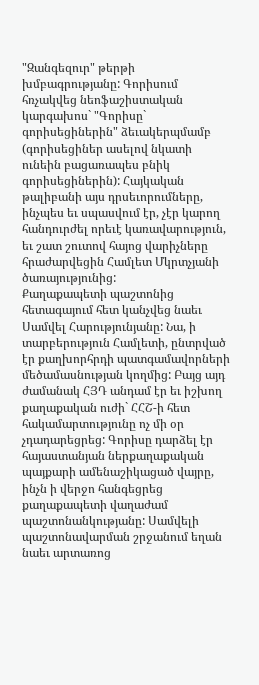"Զանգեզուր" թերթի խմբագրությանը: Գորիսում հռչակվեց նեոֆաշիստական կարգախոս` "Գորիսը` գորիսեցիներին" ձեւակերպմամբ (գորիսեցիներ ասելով նկատի ունեին բացառապես բնիկ գորիսեցիներին): Հայկական թալիբանի այս դրսեւորումները, ինչպես եւ սպասվում էր, չէր կարող հանդուրժել որեւէ կառավարություն, եւ շատ շուտով հայոց վարիչները հրաժարվեցին Համլետ Մկրտչյանի ծառայությունից:
Քաղաքապետի պաշտոնից հետագայում հետ կանչվեց նաեւ Սամվել Հարությունյանը: Նա, ի տարբերություն Համլետի, ընտրված էր քաղխորհրդի պատգամավորների մեծամասնության կողմից: Բայց այդ ժամանակ ՀՅԴ անդամ էր եւ իշխող քաղաքական ուժի` ՀՀՇ-ի հետ հակամարտությունը ոչ մի օր չդադարեցրեց: Գորիսը դարձել էր հայաստանյան ներքաղաքական պայքարի ամենաշիկացած վայրը, ինչն ի վերջո հանգեցրեց քաղաքապետի վաղաժամ պաշտոնանկությանը: Սամվելի պաշտոնավարման շրջանում եղան նաեւ արտառոց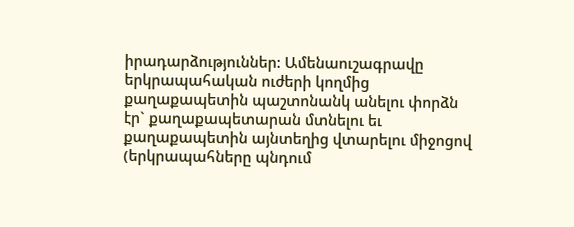իրադարձություններ: Ամենաուշագրավը երկրապահական ուժերի կողմից քաղաքապետին պաշտոնանկ անելու փորձն էր` քաղաքապետարան մտնելու եւ քաղաքապետին այնտեղից վտարելու միջոցով (երկրապահները պնդում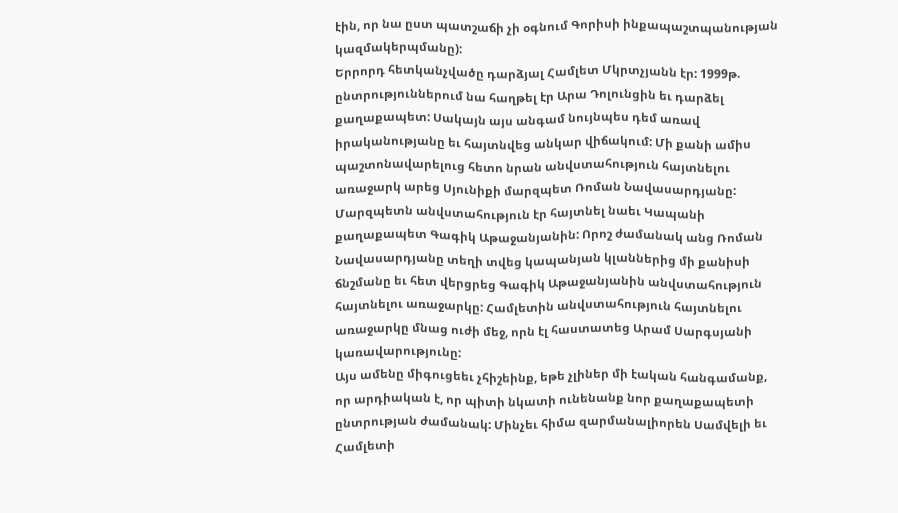էին, որ նա ըստ պատշաճի չի օգնում Գորիսի ինքապաշտպանության կազմակերպմանը):
Երրորդ հետկանչվածը դարձյալ Համլետ Մկրտչյանն էր: 1999թ. ընտրություններում նա հաղթել էր Արա Դոլունցին եւ դարձել քաղաքապետ: Սակայն այս անգամ նույնպես դեմ առավ իրականությանը եւ հայտնվեց անկար վիճակում: Մի քանի ամիս պաշտոնավարելուց հետո նրան անվստահություն հայտնելու առաջարկ արեց Սյունիքի մարզպետ Ռոման Նավասարդյանը: Մարզպետն անվստահություն էր հայտնել նաեւ Կապանի քաղաքապետ Գագիկ Աթաջանյանին: Որոշ ժամանակ անց Ռոման Նավասարդյանը տեղի տվեց կապանյան կլաններից մի քանիսի ճնշմանը եւ հետ վերցրեց Գագիկ Աթաջանյանին անվստահություն հայտնելու առաջարկը: Համլետին անվստահություն հայտնելու առաջարկը մնաց ուժի մեջ, որն էլ հաստատեց Արամ Սարգսյանի կառավարությունը:
Այս ամենը միգուցեեւ չհիշեինք, եթե չլիներ մի էական հանգամանք, որ արդիական է, որ պիտի նկատի ունենանք նոր քաղաքապետի ընտրության ժամանակ: Մինչեւ հիմա զարմանալիորեն Սամվելի եւ Համլետի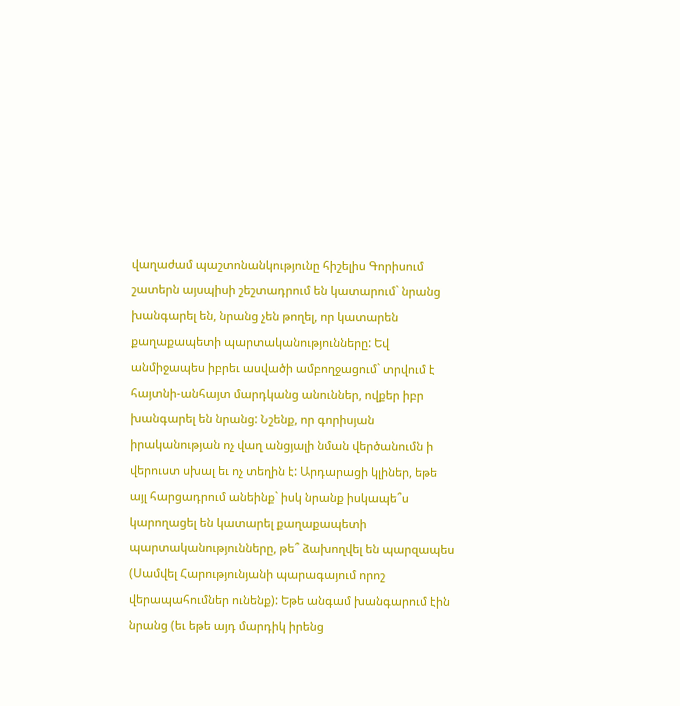վաղաժամ պաշտոնանկությունը հիշելիս Գորիսում շատերն այսպիսի շեշտադրում են կատարում` նրանց խանգարել են, նրանց չեն թողել, որ կատարեն քաղաքապետի պարտականությունները: Եվ անմիջապես իբրեւ ասվածի ամբողջացում` տրվում է հայտնի-անհայտ մարդկանց անուններ, ովքեր իբր խանգարել են նրանց: Նշենք, որ գորիսյան իրականության ոչ վաղ անցյալի նման վերծանումն ի վերուստ սխալ եւ ոչ տեղին է: Արդարացի կլիներ, եթե այլ հարցադրում անեինք` իսկ նրանք իսկապե՞ս կարողացել են կատարել քաղաքապետի պարտականությունները, թե՞ ձախողվել են պարզապես (Սամվել Հարությունյանի պարագայում որոշ վերապահումներ ունենք): Եթե անգամ խանգարում էին նրանց (եւ եթե այդ մարդիկ իրենց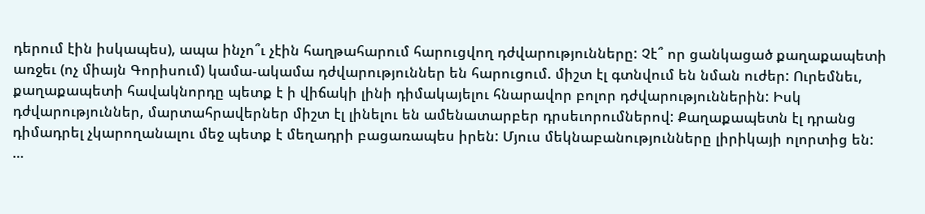դերում էին իսկապես), ապա ինչո՞ւ չէին հաղթահարում հարուցվող դժվարությունները: Չէ՞ որ ցանկացած քաղաքապետի առջեւ (ոչ միայն Գորիսում) կամա-ակամա դժվարություններ են հարուցում. միշտ էլ գտնվում են նման ուժեր: Ուրեմնեւ, քաղաքապետի հավակնորդը պետք է ի վիճակի լինի դիմակայելու հնարավոր բոլոր դժվարություններին: Իսկ դժվարություններ, մարտահրավերներ միշտ էլ լինելու են ամենատարբեր դրսեւորումներով: Քաղաքապետն էլ դրանց դիմադրել չկարողանալու մեջ պետք է մեղադրի բացառապես իրեն: Մյուս մեկնաբանությունները լիրիկայի ոլորտից են:
…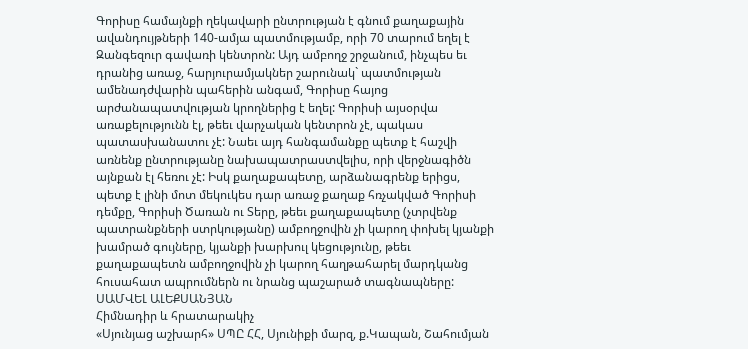Գորիսը համայնքի ղեկավարի ընտրության է գնում քաղաքային ավանդույթների 140-ամյա պատմությամբ, որի 70 տարում եղել է Զանգեզուր գավառի կենտրոն: Այդ ամբողջ շրջանում, ինչպես եւ դրանից առաջ, հարյուրամյակներ շարունակ` պատմության ամենադժվարին պահերին անգամ, Գորիսը հայոց արժանապատվության կրողներից է եղել: Գորիսի այսօրվա առաքելությունն էլ, թեեւ վարչական կենտրոն չէ, պակաս պատասխանատու չէ: Նաեւ այդ հանգամանքը պետք է հաշվի առնենք ընտրությանը նախապատրաստվելիս, որի վերջնագիծն այնքան էլ հեռու չէ: Իսկ քաղաքապետը, արձանագրենք երիցս, պետք է լինի մոտ մեկուկես դար առաջ քաղաք հռչակված Գորիսի դեմքը, Գորիսի Ծառան ու Տերը, թեեւ քաղաքապետը (չտրվենք պատրանքների ստրկությանը) ամբողջովին չի կարող փոխել կյանքի խամրած գույները, կյանքի խարխուլ կեցությունը, թեեւ քաղաքապետն ամբողջովին չի կարող հաղթահարել մարդկանց հուսահատ ապրումներն ու նրանց պաշարած տագնապները:
ՍԱՄՎԵԼ ԱԼԵՔՍԱՆՅԱՆ
Հիմնադիր և հրատարակիչ
«Սյունյաց աշխարհ» ՍՊԸ ՀՀ, Սյունիքի մարզ, ք.Կապան, Շահումյան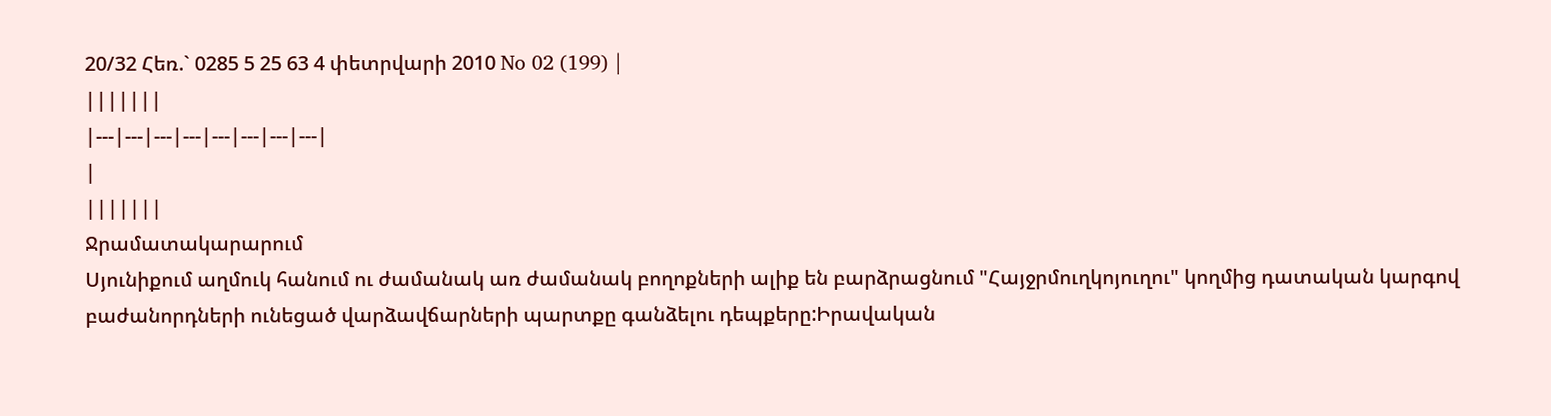20/32 Հեռ.` 0285 5 25 63 4 փետրվարի 2010 No 02 (199) |
|||||||
|---|---|---|---|---|---|---|---|
|
|||||||
Ջրամատակարարում
Սյունիքում աղմուկ հանում ու ժամանակ առ ժամանակ բողոքների ալիք են բարձրացնում "Հայջրմուղկոյուղու" կողմից դատական կարգով բաժանորդների ունեցած վարձավճարների պարտքը գանձելու դեպքերը:Իրավական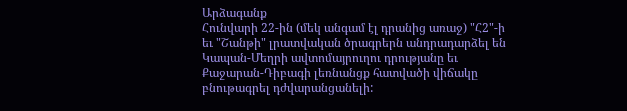Արձագանք
Հունվարի 22-ին (մեկ անգամ էլ դրանից առաջ) "Հ2"-ի եւ "Շանթի" լրատվական ծրագրերն անդրադարձել են Կապան-Մեղրի ավտոմայրուղու դրությանը եւ Քաջարան-Դիբագի լեռնանցք հատվածի վիճակը բնութագրել դժվարանցանելի: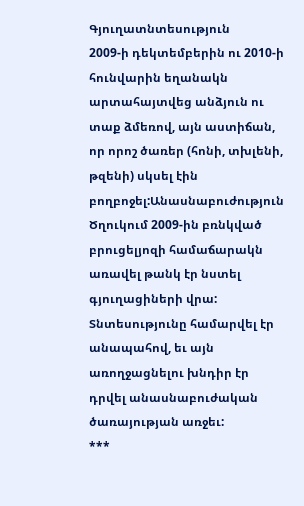Գյուղատնտեսություն
2009-ի դեկտեմբերին ու 2010-ի հունվարին եղանակն արտահայտվեց անձյուն ու տաք ձմեռով, այն աստիճան, որ որոշ ծառեր (հոնի, տխլենի, թզենի) սկսել էին բողբոջել:Անասնաբուժություն
Ծղուկում 2009-ին բռնկված բրուցելյոզի համաճարակն առավել թանկ էր նստել գյուղացիների վրա: Տնտեսությունը համարվել էր անապահով, եւ այն առողջացնելու խնդիր էր դրվել անասնաբուժական ծառայության առջեւ:
***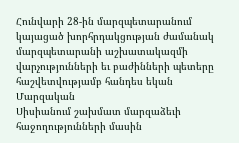Հունվարի 28-ին մարզպետարանում կայացած խորհրդակցության ժամանակ մարզպետարանի աշխատակազմի վարչությունների եւ բաժինների պետերը հաշվետվությամբ հանդես եկան
Մարզական
Սիսիանում շախմատ մարզաձեւի հաջողությունների մասին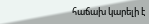հաճախ կարելի է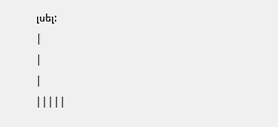լսել:
|
|
|
|||||